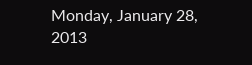Monday, January 28, 2013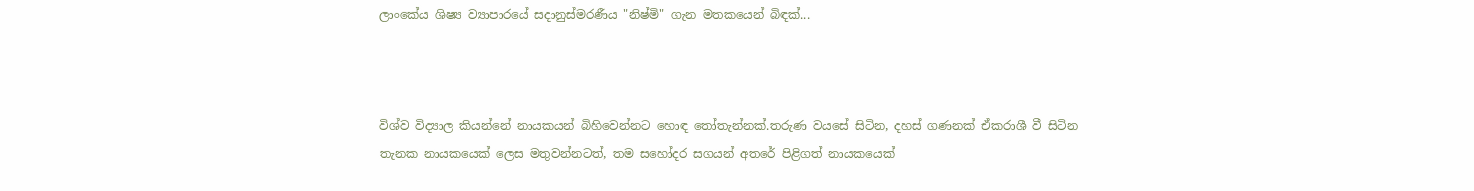ලාංකේය ශිෂ්‍ය ව්‍යාපාරයේ සදානුස්මරණීය "නිෂ්මි" ගැන මතකයෙන් බිඳක්...



විශ්ව විද්‍යාල කියන්නේ නායකයන් බිහිවෙන්නට හොඳ තෝතැන්නක්.තරුණ වයසේ සිටින, දහස් ගණනක් ඒකරාශී වී සිටින තැනක නායකයෙක් ලෙස මතුවන්නටත්, තම සහෝදර සගයන් අතරේ පිළිගත් නායකයෙක්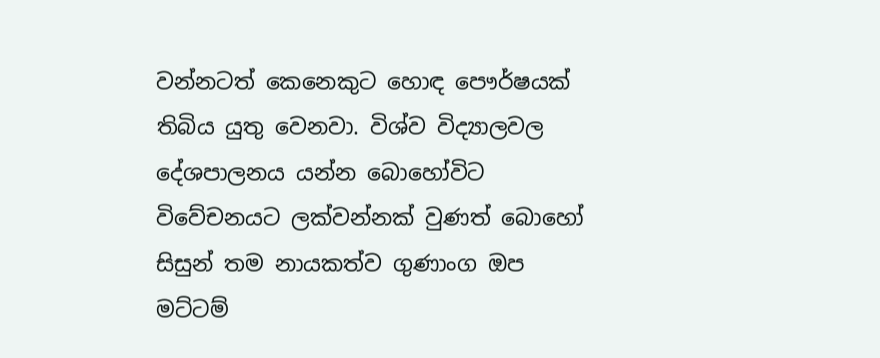වන්නටත් කෙනෙකුට හොඳ පෞර්ෂයක් තිබිය යුතු වෙනවා. විශ්ව විද්‍යාලවල දේශපාලනය යන්න බොහෝවිට විවේචනයට ලක්වන්නක් වුණත් බොහෝ සිසුන් තම නායකත්ව ගුණාංග ඔප මට්ටම්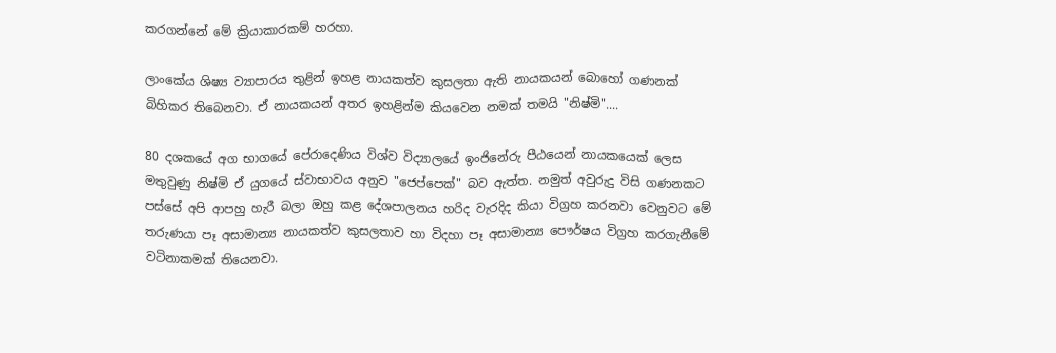කරගන්නේ මේ ක්‍රියාකාරකම් හරහා.

ලාංකේය ශිෂ්‍ය ව්‍යාපාරය තුළින් ඉහළ නායකත්ව කුසලතා ඇති නායකයන් බොහෝ ගණනක් බිහිකර තිබෙනවා. ඒ නායකයන් අතර ඉහළින්ම කියවෙන නමක් තමයි "නිෂ්මි"....

80 දශකයේ අග භාගයේ පේරාදෙණිය විශ්ව විද්‍යාලයේ ඉංජිනේරු පීඨයෙන් නායකයෙක් ලෙස මතුවුණු නිෂ්මි ඒ යුගයේ ස්වාභාවය අනුව "ජෙප්පෙක්" බව ඇත්ත. නමුත් අවුරුදු විසි ගණනකට පස්සේ අපි ආපහු හැරී බලා ඔහු කළ දේශපාලනය හරිද වැරදිද කියා විග්‍රහ කරනවා වෙනුවට මේ තරුණයා පෑ අසාමාන්‍ය නායකත්ව කුසලතාව හා විදහා පෑ අසාමාන්‍ය පෞර්ෂය විග්‍රහ කරගැනීමේ වටිනාකමක් තියෙනවා.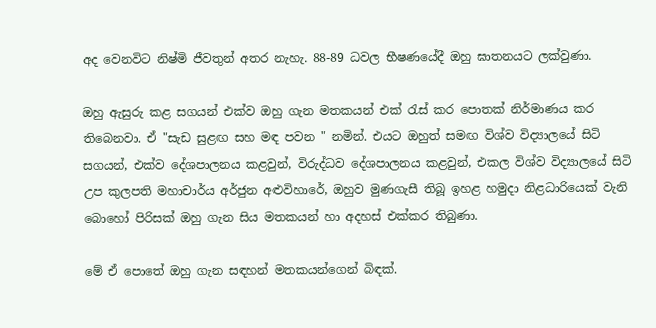අද වෙනවිට නිෂ්මි ජීවතුන් අතර නැහැ. 88-89 ධවල භීෂණයේදී ඔහු ඝාතනයට ලක්වුණා.

ඔහු ඇසුරු කළ සගයන් එක්ව ඔහු ගැන මතකයන් එක් රැස් කර පොතක් නිර්මාණය කර තිබෙනවා. ඒ "සැඩ සුළඟ සහ මඳ පවන " නමින්. එයට ඔහුත් සමඟ විශ්ව විද්‍යාලයේ සිටි සගයන්, එක්ව දේශපාලනය කළවුන්, විරුද්ධව දේශපාලනය කළවුන්, එකල විශ්ව විද්‍යාලයේ සිටි උප කුලපති මහාචාර්ය අර්ජුන අළුවිහාරේ, ඔහුව මුණගැසී තිබූ ඉහළ හමුදා නිළධාරියෙක් වැනි බොහෝ පිරිසක් ඔහු ගැන සිය මතකයන් හා අදහස් එක්කර තිබුණා.

මේ ඒ පොතේ ඔහු ගැන සඳහන් මතකයන්ගෙන් බිඳක්.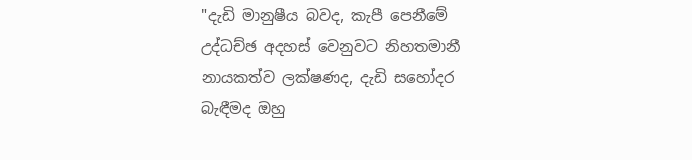"දැඩි මානුෂීය බවද, කැපී පෙනීමේ උද්ධච්ඡ අදහස් වෙනුවට නිහතමානී නායකත්ව ලක්ෂණද, දැඩි සහෝදර බැඳීමද ඔහු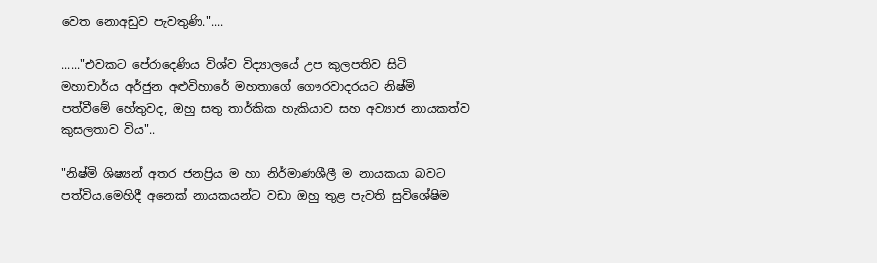වෙත නොඅඩුව පැවතුණි."....

......"එවකට පේරාදෙණිය විශ්ව විද්‍යාලයේ උප කුලපතිව සිටි මහාචාර්ය අර්ජුන අළුවිහාරේ මහතාගේ ගෞරවාදරයට නිෂ්මි පත්වීමේ හේතුවද, ඔහු සතු තාර්කික හැකියාව සහ අව්‍යාජ නායකත්ව කුසලතාව විය"..

"නිෂ්මි ශිෂ්‍යන් අතර ජනප්‍රිය ම හා නිර්මාණශීලී ම නායකයා බවට පත්විය.මෙහිදී අනෙක් නායකයන්ට වඩා ඔහු තුළ පැවති සුවිශේෂිම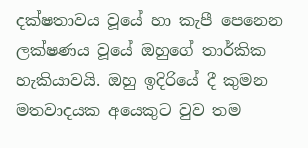දක්ෂතාවය වූයේ හා කැපී පෙනෙන ලක්ෂණය වූයේ ඔහුගේ තාර්කික හැකියාවයි. ඔහු ඉදිරියේ දී කුමන මතවාදයක අයෙකුට වුව තම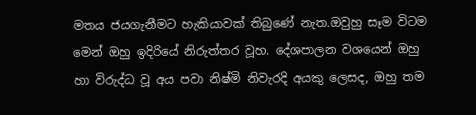මතය ජයගැනීමට හැකියාවක් තිබුණේ නැත.ඔවුහු සෑම විටම මෙන් ඔහු ඉදිරියේ නිරුත්තර වූහ. දේශපාලන වශයෙන් ඔහු හා විරුද්ධ වූ අය පවා නිෂ්මි නිවැරදි අයකු ලෙසද, ඔහු තම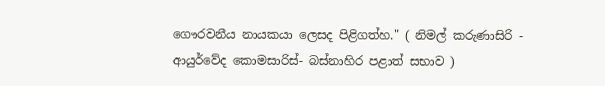ගෞරවනීය නායකයා ලෙසද පිළිගත්හ." ( නිමල් කරුණාසිරි - ආයුර්වේද කොමසාරිස්- බස්නාහිර පළාත් සභාව )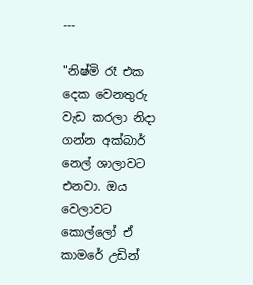---

"නිෂ්මි රෑ එක දෙක වෙනතුරු වැඩ කරලා නිදා ගන්න අක්බාර් නෙල් ශාලාවට එනවා. ඔය වෙලාවට කොල්ලෝ ඒ කාමරේ උඩින්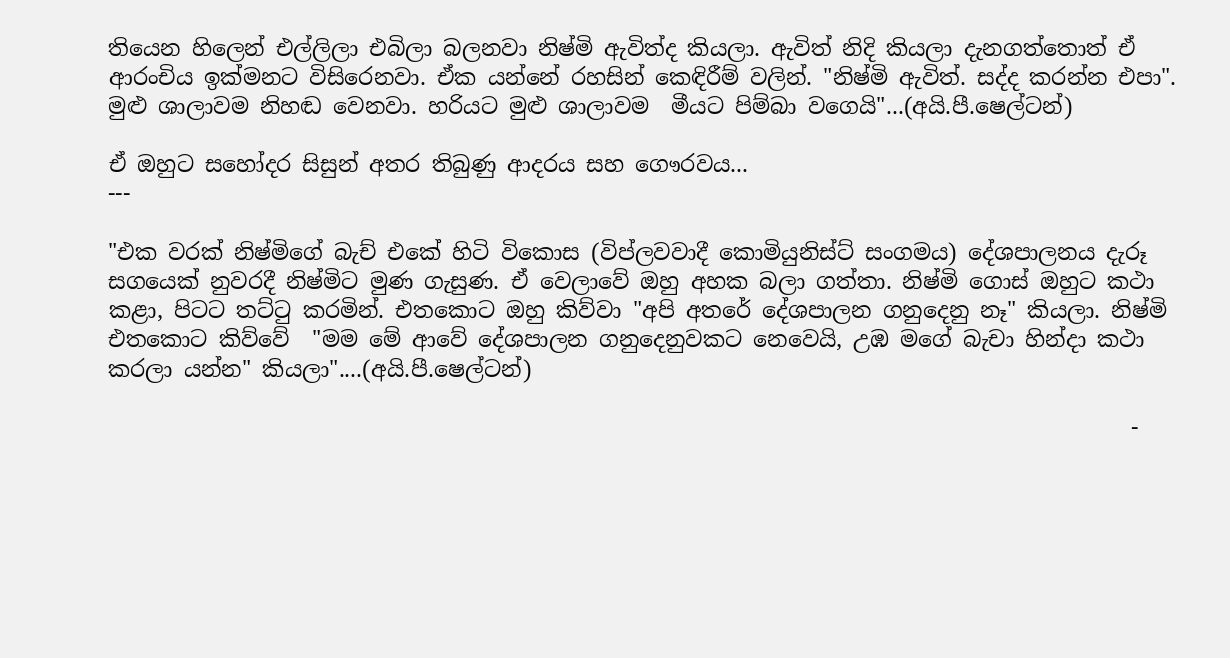තියෙන හිලෙන් එල්ලිලා එබිලා බලනවා නිෂ්මි ඇවිත්ද කියලා. ඇවිත් නිදි කියලා දැනගත්තොත් ඒ ආරංචිය ඉක්මනට විසිරෙනවා. ඒක යන්නේ රහසින් කෙඳිරීම් වලින්. "නිෂ්මි ඇවිත්. සද්ද කරන්න එපා". මුළු ශාලාවම නිහඬ වෙනවා. හරියට මුළු ශාලාවම  මීයට පිම්බා වගෙයි"...(අයි.පී.ෂෙල්ටන්)

ඒ ඔහුට සහෝදර සිසුන් අතර තිබුණු ආදරය සහ ගෞරවය...
---

"එක වරක් නිෂ්මිගේ බැච් එකේ හිටි විකොස (විප්ලවවාදී කොමියුනිස්ට් සංගමය) දේශපාලනය දැරූ සගයෙක් නුවරදී නිෂ්මිට මුණ ගැසුණ. ඒ වෙලාවේ ඔහු අහක බලා ගත්තා. නිෂ්මි ගොස් ඔහුට කථා කළා, පිටට තට්ටු කරමින්. එතකොට ඔහු කිව්වා "අපි අතරේ දේශපාලන ගනුදෙනු නෑ" කියලා. නිෂ්මි එතකොට කිව්වේ  "මම මේ ආවේ දේශපාලන ගනුදෙනුවකට නෙවෙයි, උඹ මගේ බැචා හින්දා කථා කරලා යන්න" කියලා"....(අයි.පී.ෂෙල්ටන්)

                                                                                             -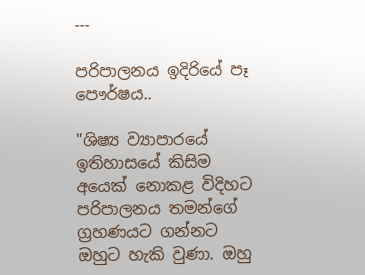---

පරිපාලනය ඉදිරියේ පෑ පෞර්ෂය..

"ශිෂ්‍ය ව්‍යාපාරයේ ඉතිහාසයේ කිසිම අයෙක් නොකළ විදිහට පරිපාලනය තමන්ගේ ග්‍රහණයට ගන්නට ඔහුට හැකි වුණා. ඔහු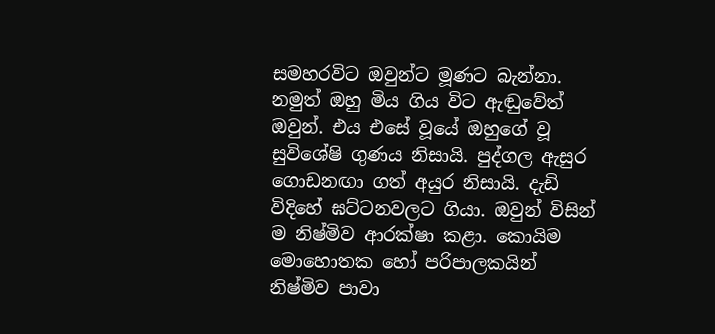සමහරවිට ඔවුන්ට මූණට බැන්නා. නමුත් ඔහු මිය ගිය විට ඇඬුවේත් ඔවුන්. එය එසේ වූයේ ඔහුගේ වූ සුවිශේෂි ගුණය නිසායි. පුද්ගල ඇසුර ගොඩනඟා ගත් අයුර නිසායි. දැඩි විදිහේ ඝට්ටනවලට ගියා. ඔවුන් විසින් ම නිෂ්මිව ආරක්ෂා කළා. කොයිම මොහොතක හෝ පරිපාලකයින් නිෂ්මිව පාවා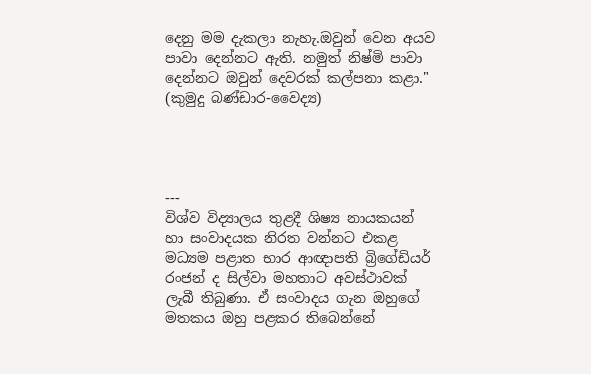දෙනු මම දැකලා නැහැ.ඔවුන් වෙන අයව පාවා දෙන්නට ඇති. නමුත් නිෂ්මි පාවා දෙන්නට ඔවුන් දෙවරක් කල්පනා කළා."  (කුමුදු බණ්ඩාර-වෛද්‍ය)




---
විශ්ව විද්‍යාලය තුළදී ශිෂ්‍ය නායකයන් හා සංවාදයක නිරත වන්නට එකළ මධ්‍යම පළාත භාර ආඥාපති බ්‍රිගේඩියර් රංජන් ද සිල්වා මහතාට අවස්ථාවක් ලැබී තිබුණා. ඒ සංවාදය ගැන ඔහුගේ මතකය ඔහු පළකර තිබෙන්නේ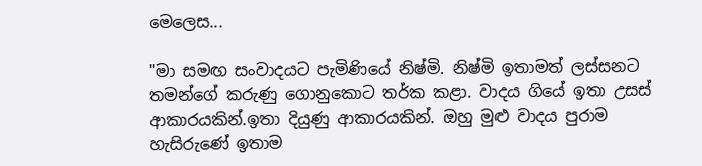මෙලෙස...

"මා සමඟ සංවාදයට පැමිණියේ නිෂ්මි. නිෂ්මි ඉතාමත් ලස්සනට තමන්ගේ කරුණු ගොනුකොට තර්ක කළා. වාදය ගියේ ඉතා උසස් ආකාරයකින්.ඉතා දියුණු ආකාරයකින්. ඔහු මුළු වාදය පුරාම හැසිරුණේ ඉතාම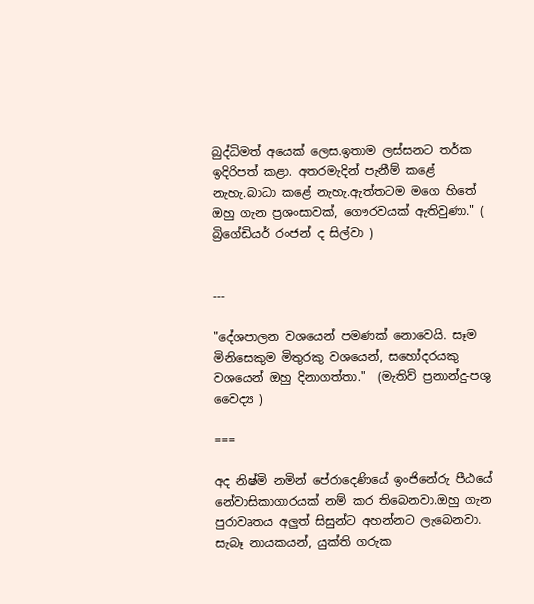බුද්ධිමත් අයෙක් ලෙස.ඉතාම ලස්සනට තර්ක ඉදිරිපත් කළා. අතරමැදින් පැනීම් කළේ නැහැ.බාධා කළේ නැහැ.ඇත්තටම මගෙ හිතේ ඔහු ගැන ප්‍රශංසාවක්, ගෞරවයක් ඇතිවුණා." ( බ්‍රිගේඩියර් රංජන් ද සිල්වා )


---

"දේශපාලන වශයෙන් පමණක් නොවෙයි. සෑම මිනිසෙකුම මිතුරකු වශයෙන්, සහෝදරයකු වශයෙන් ඔහු දිනාගත්තා."  (මැතිව් ප්‍රනාන්දු-පශු වෛද්‍ය )

===

අද නිෂ්මි නමින් පේරාදෙණියේ ඉංජිනේරු පීඨයේ නේවාසිකාගාරයක් නම් කර තිබෙනවා.ඔහු ගැන පුරාවෘතය අලුත් සිසුන්ට අහන්නට ලැබෙනවා. සැබෑ නායකයන්, යුක්ති ගරුක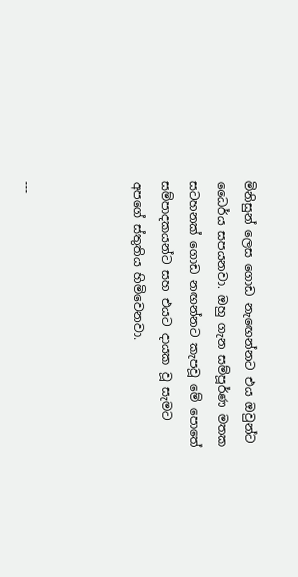මිනිසුන් ලෙස ගොඩ නැඟෙන්නට එය ඔවුන්ට ධෛර්ය සපයනවා. ඔහු ගැන සම්පූර්ණ මතක සටහනක් ගොඩ නඟන්නට කැපවූ මේ පොතේ සම්පාදකයන්ට සහ එයට දායක වූ සැමට අපගේ ස්තුතිය හිමිවෙනවා.



---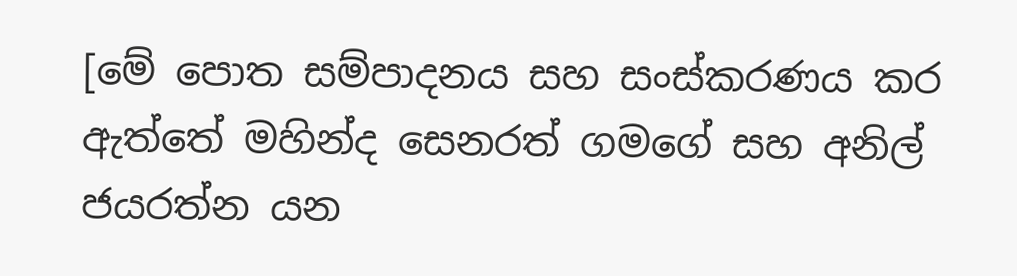[මේ පොත සම්පාදනය සහ සංස්කරණය කර ඇත්තේ මහින්ද සෙනරත් ගමගේ සහ අනිල් ජයරත්න යන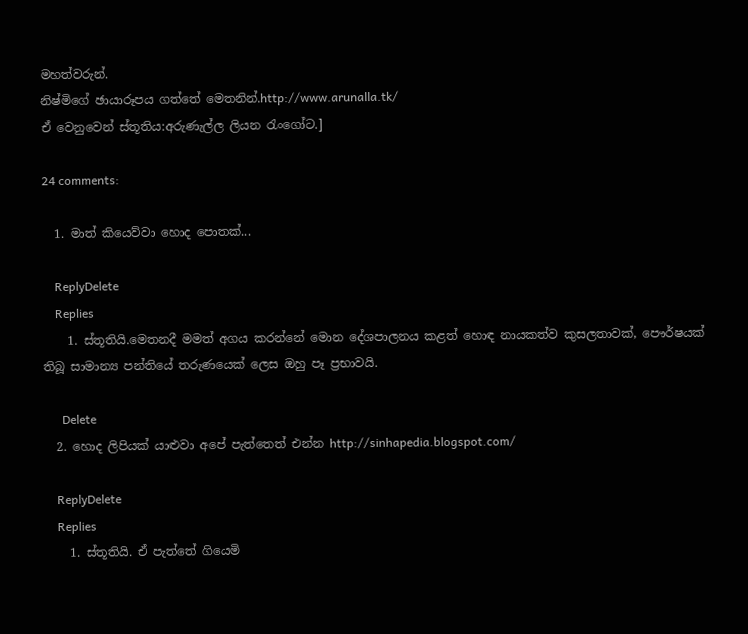මහත්වරුන්.
නිෂ්මිගේ ඡායාරූපය ගත්තේ මෙතනින්.http://www.arunalla.tk/
ඒ වෙනුවෙන් ස්තූතිය:අරුණැල්ල ලියන රැංගෝට.]

24 comments:

  1. මාත් කියෙව්වා හොද පොතක්...

    ReplyDelete
    Replies
    1. ස්තූතියි.මෙතනදී මමත් අගය කරන්නේ මොන දේශපාලනය කළත් හොඳ නායකත්ව කුසලතාවක්, පෞර්ෂයක් තිබූ සාමාන්‍ය පන්තියේ තරුණයෙක් ලෙස ඔහු පෑ ප්‍රභාවයි.

      Delete
  2. හොද ලිපියක් යාළුවා අපේ පැත්තෙත් එන්න http://sinhapedia.blogspot.com/

    ReplyDelete
    Replies
    1. ස්තූතියි. ඒ පැත්තේ ගියෙමි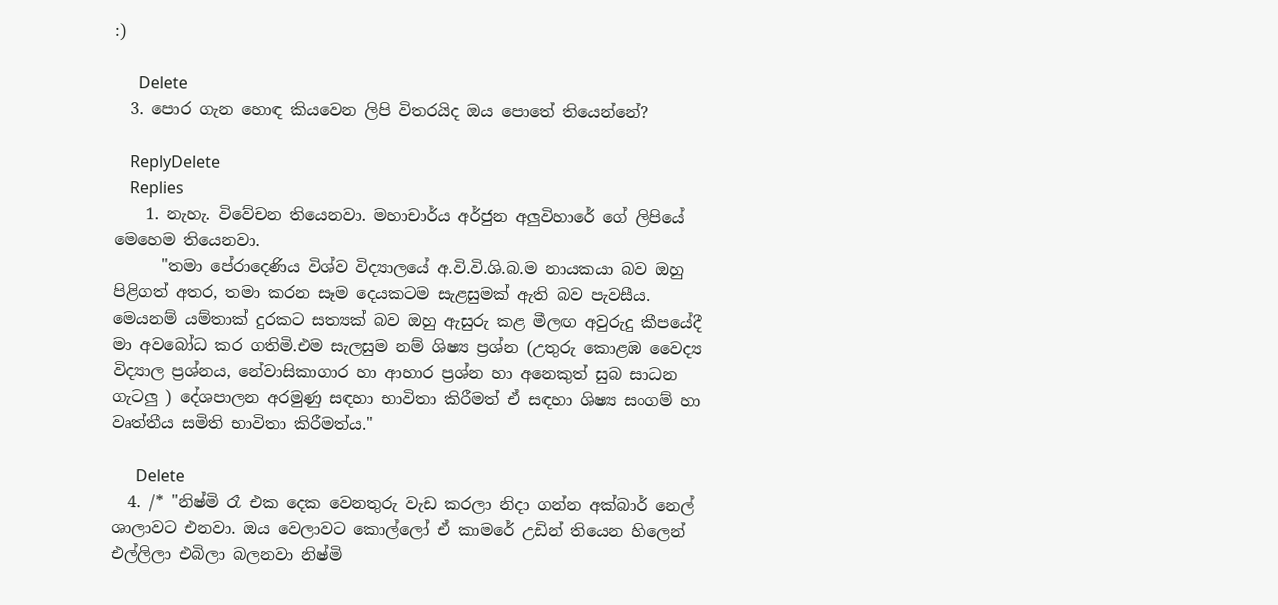:)

      Delete
  3. පොර ගැන හොඳ කියවෙන ලිපි විතරයිද ඔය පොතේ තියෙන්නේ?

    ReplyDelete
    Replies
    1. නැහැ. විවේචන තියෙනවා. මහාචාර්ය අර්ජුන අලුවිහාරේ ගේ ලිපියේ මෙහෙම තියෙනවා.
      "තමා පේරාදෙණිය විශ්ව විද්‍යාලයේ අ.වි.වි.ශි.බ.ම නායකයා බව ඔහු පිළිගත් අතර, තමා කරන සෑම දෙයකටම සැළසුමක් ඇති බව පැවසීය. මෙයනම් යම්තාක් දුරකට සත්‍යක් බව ඔහු ඇසුරු කළ මීලඟ අවුරුදු කීපයේදී මා අවබෝධ කර ගතිමි.එම සැලසුම නම් ශිෂ්‍ය ප්‍රශ්න (උතුරු කොළඹ වෛද්‍ය විද්‍යාල ප්‍රශ්නය, නේවාසිකාගාර හා ආහාර ප්‍රශ්න හා අනෙකුත් සුබ සාධන ගැටලු ) දේශපාලන අරමුණු සඳහා භාවිතා කිරීමත් ඒ සඳහා ශිෂ්‍ය සංගම් හා වෘත්තීය සමිති භාවිතා කිරීමත්ය."

      Delete
  4. /* "නිෂ්මි රෑ එක දෙක වෙනතුරු වැඩ කරලා නිදා ගන්න අක්බාර් නෙල් ශාලාවට එනවා. ඔය වෙලාවට කොල්ලෝ ඒ කාමරේ උඩින් තියෙන හිලෙන් එල්ලිලා එබිලා බලනවා නිෂ්මි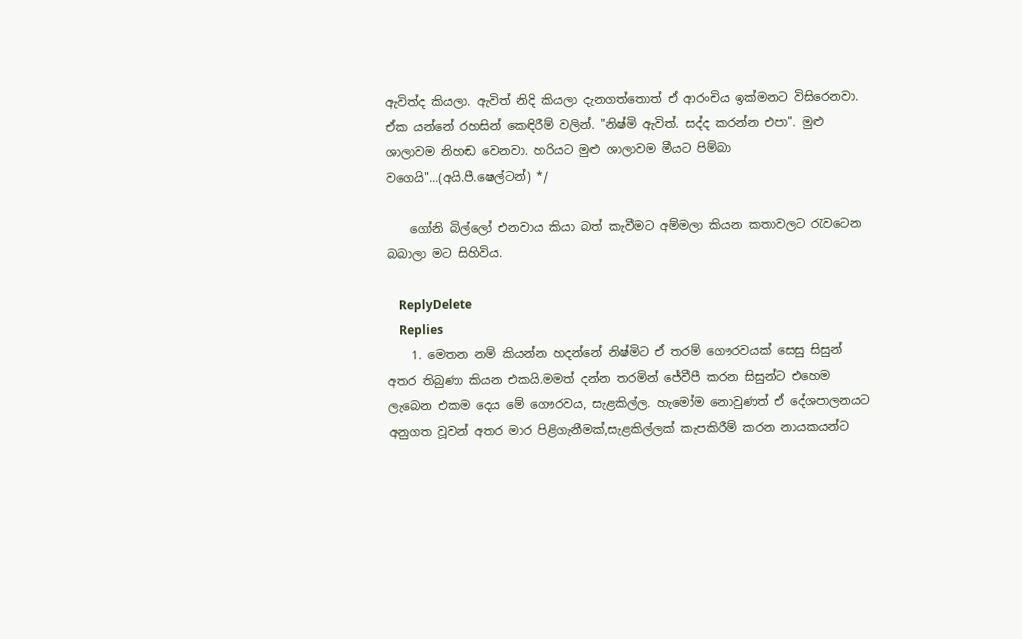ඇවිත්ද කියලා. ඇවිත් නිදි කියලා දැනගත්තොත් ඒ ආරංචිය ඉක්මනට විසිරෙනවා. ඒක යන්නේ රහසින් කෙඳිරීම් වලින්. "නිෂ්මි ඇවිත්. සද්ද කරන්න එපා". මුළු ශාලාවම නිහඬ වෙනවා. හරියට මුළු ශාලාවම මීයට පිම්බා වගෙයි"...(අයි.පී.ෂෙල්ටන්) */

    ගෝනි බිල්ලෝ එනවාය කියා බත් කැවීමට අම්මලා කියන කතාවලට රැවටෙන බබාලා මට සිහිවිය.

    ReplyDelete
    Replies
    1. මෙතන නම් කියන්න හදන්නේ නිෂ්මිට ඒ තරම් ගෞරවයක් සෙසු සිසුන් අතර තිබුණා කියන එකයි.මමත් දන්න තරමින් ජේවීපී කරන සිසුන්ට එහෙම ලැබෙන එකම දෙය මේ ගෞරවය, සැළකිල්ල. හැමෝම නොවුණත් ඒ දේශපාලනයට අනුගත වූවන් අතර මාර පිළිගැනීමක්,සැළකිල්ලක් කැපකිරීම් කරන නායකයන්ට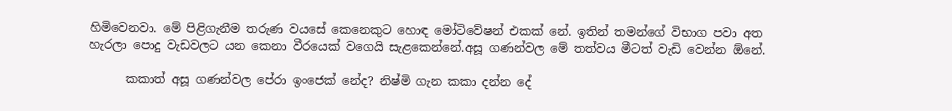හිමිවෙනවා. මේ පිළිගැනීම තරුණ වයසේ කෙනෙකුට හොඳ මෝටිවේෂන් එකක් නේ. ඉතින් තමන්ගේ විභාග පවා අත හැරලා පොදු වැඩවලට යන කෙනා වීරයෙක් වගෙයි සැළකෙන්නේ.අසූ ගණන්වල මේ තත්වය මීටත් වැඩි වෙන්න ඕනේ.

      කකාත් අසූ ගණන්වල පේරා ඉංජෙක් නේද? නිෂ්මි ගැන කකා දන්න දේ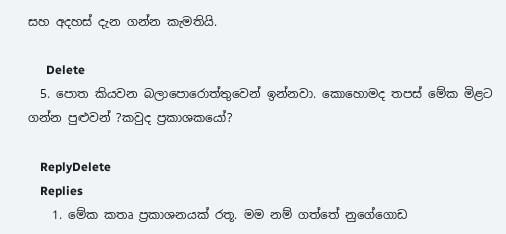සහ අදහස් දැන ගන්න කැමතියි.

      Delete
  5. පොත කියවන බලාපොරොත්තුවෙන් ඉන්නවා. කොහොමද තපස් මේක මිළට ගන්න පුළුවන් ?කවුද ප්‍රකාශකයෝ?

    ReplyDelete
    Replies
    1. මේක කතෘ ප්‍රකාශනයක් රතූ. මම නම් ගත්තේ නුගේගොඩ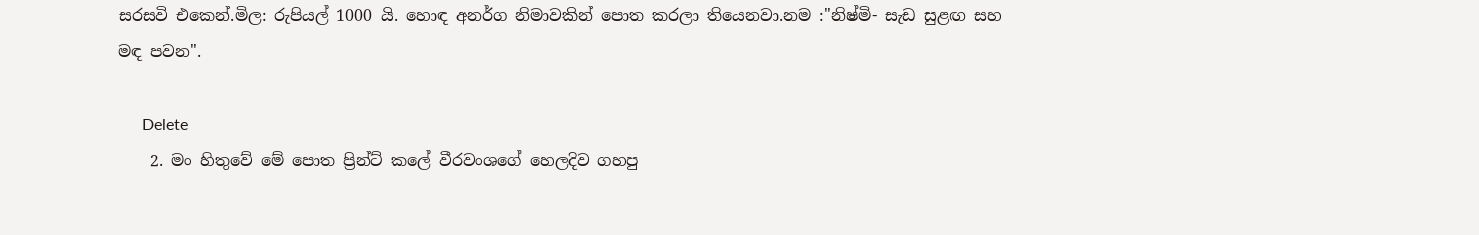සරසවි එකෙන්.මිල: රුපියල් 1000 යි. හොඳ අනර්ග නිමාවකින් පොත කරලා තියෙනවා.නම :"නිෂ්මි- සැඩ සුළඟ සහ මඳ පවන".

      Delete
    2. මං හිතුවේ මේ පොත ප්‍රින්ට් කලේ වීරවංශගේ හෙලදිව ගහපු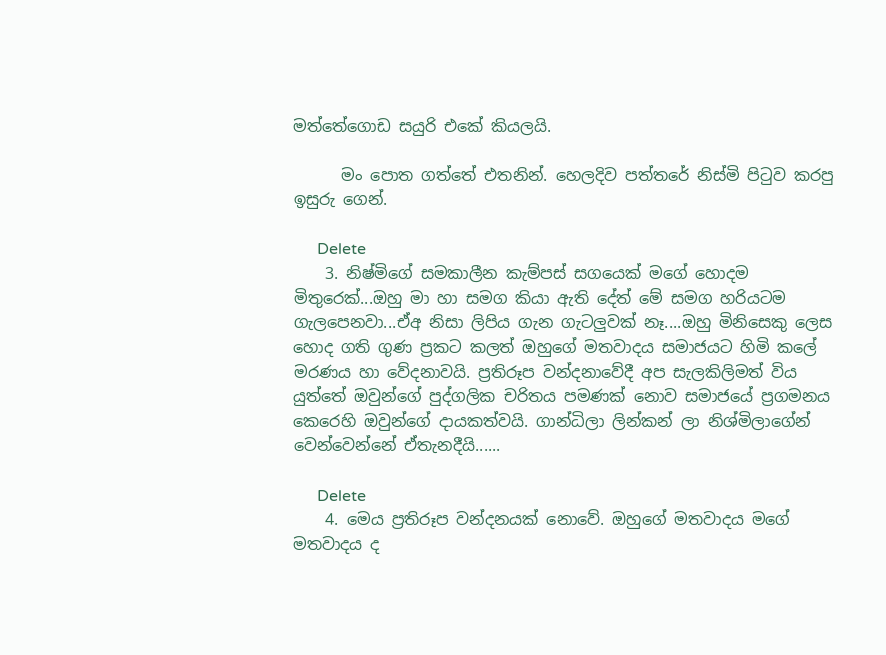මත්තේගොඩ සයුරි එකේ කියලයි.

      මං පොත ගත්තේ එතනින්. හෙලදිව පත්තරේ නිස්මි පිටුව කරපු ඉසුරු ගෙන්.

      Delete
    3. නිෂ්මිගේ සමකාලීන කැම්පස් සගයෙක් මගේ හොදම මිතුරෙක්...ඔහු මා හා සමග කියා ඇති දේත් මේ සමග හරියටම ගැලපෙනවා...ඒඅ නිසා ලිපිය ගැන ගැටලුවක් නෑ....ඔහු මිනිසෙකු ලෙස හොද ගති ගුණ ප්‍රකට කලත් ඔහුගේ මතවාදය සමාජයට හිමි කලේ මරණය හා වේදනාවයි. ප්‍රතිරූප වන්දනාවේදී අප සැලකිලිමත් විය යුත්තේ ඔවුන්ගේ පුද්ගලික චරිතය පමණක් නොව සමාජයේ ප්‍රගමනය කෙරෙහි ඔවුන්ගේ දායකත්වයි. ගාන්ධිලා ලින්කන් ලා නිශ්මිලාගේන් වෙන්වෙන්නේ ඒතැනදීයි......

      Delete
    4. මෙය ප්‍රතිරූප වන්දනයක් නොවේ. ඔහුගේ මතවාදය මගේ මතවාදය ද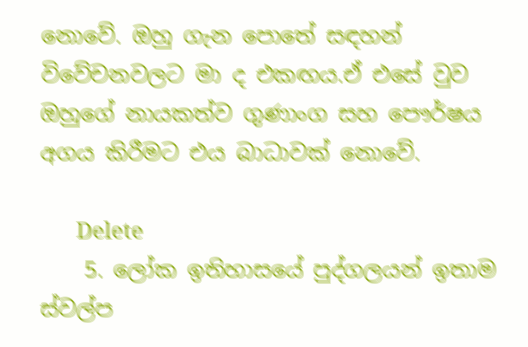නොවේ. ඔහු ගැන පොතේ සඳහන් විවේචනවලට මා ද එකඟය.ඒ එසේ වුව ඔහුගේ නායකත්ව ගුණාංග සහ පෞර්ෂය අගය කිරීමට එය බාධාවක් නොවේ.

      Delete
    5. ලෝක ඉතිහාසයේ පුද්ගලයන් ඉතාම ස්වල්ප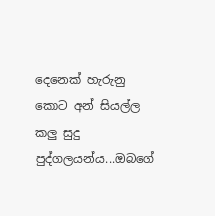දෙනෙක් හැරුනු කොට අන් සියල්ල කලු සුදු පුද්ගලයන්ය...ඔබගේ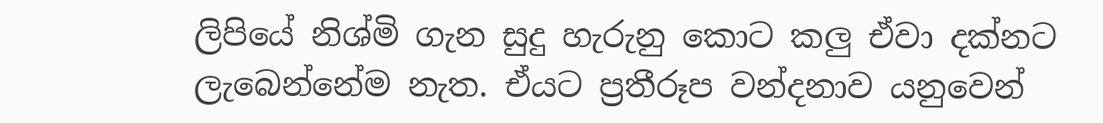ලිපියේ නිශ්මි ගැන සුදු හැරුනු කොට කලු ඒවා දක්නට ලැබෙන්නේම නැත. ඒයට ප්‍රතීරූප වන්දනාව යනුවෙන්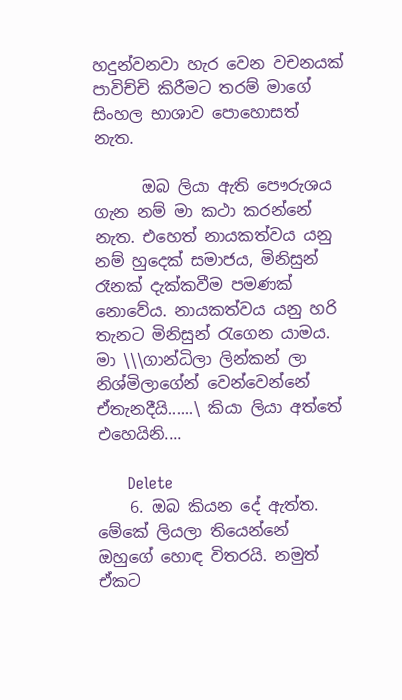හදුන්වනවා හැර වෙන වචනයක් පාවිච්චි කිරීමට තරම් මාගේ සිංහල භාශාව පොහොසත් නැත.

      ඔබ ලියා ඇති පෞරුශය ගැන නම් මා කථා කරන්නේ නැත. එහෙත් නායකත්වය යනු නම් හුදෙක් සමාජය, මිනිසුන් රෑනක් දැක්කවීම පමණක් නොවේය. නායකත්වය යනු හරි තැනට මිනිසුන් ‍රැගෙන යාමය. මා \\\ගාන්ධිලා ලින්කන් ලා නිශ්මිලාගේන් වෙන්වෙන්නේ ඒතැනදීයි......\ කියා ලියා අත්තේ එහෙයිනි....

      Delete
    6. ඔබ කියන දේ ඇත්ත. මේකේ ලියලා තියෙන්නේ ඔහුගේ හොඳ විතරයි. නමුත් ඒකට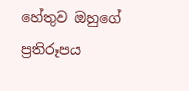හේතුව ඔහුගේ ප්‍රතිරූපය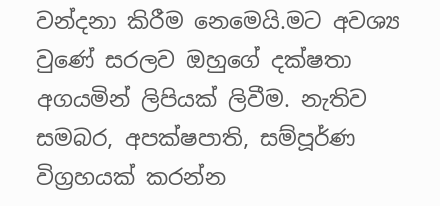වන්දනා කිරීම නෙමෙයි.මට අවශ්‍ය වුණේ සරලව ඔහුගේ දක්ෂතා අගයමින් ලිපියක් ලිවීම. නැතිව සමබර, අපක්ෂපාති, සම්පූර්ණ විග්‍රහයක් කරන්න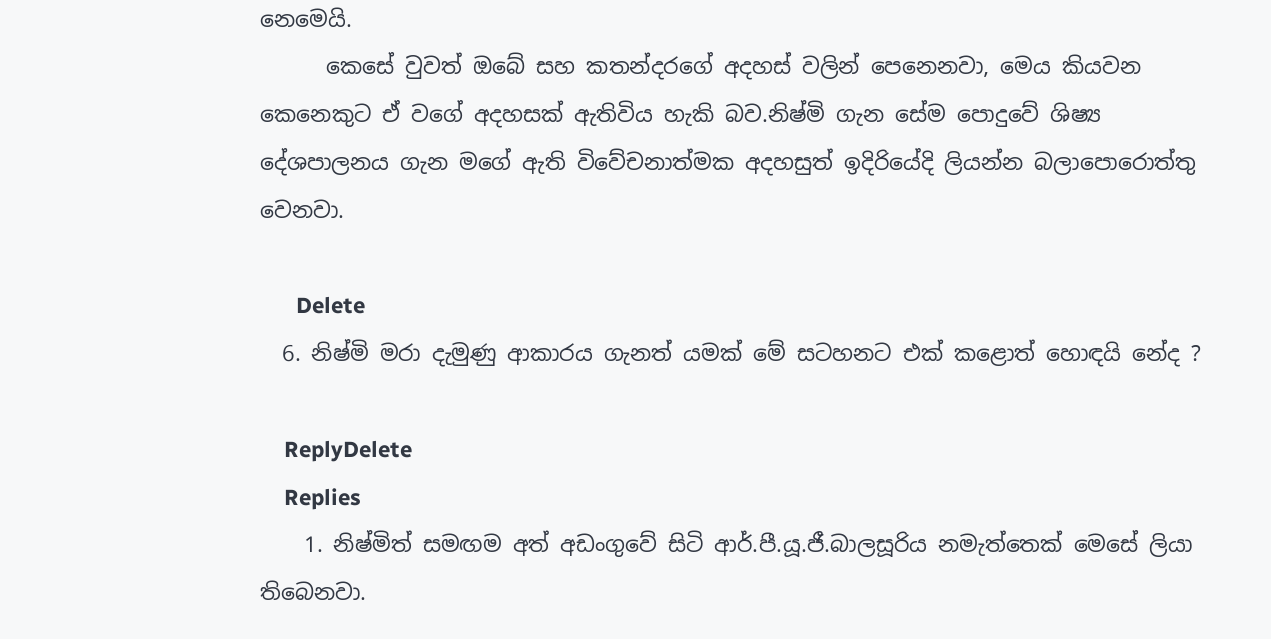නෙමෙයි.
      කෙසේ වුවත් ඔබේ සහ කතන්දරගේ අදහස් වලින් පෙනෙනවා, මෙය කියවන කෙනෙකුට ඒ වගේ අදහසක් ඇතිවිය හැකි බව.නිෂ්මි ගැන සේම පොදුවේ ශිෂ්‍ය දේශපාලනය ගැන මගේ ඇති විවේචනාත්මක අදහසුත් ඉදිරියේදි ලියන්න බලාපොරොත්තු වෙනවා.

      Delete
  6. නිෂ්මි මරා දැමුණු ආකාරය ගැනත් යමක් මේ සටහනට එක් කළොත් හොඳයි නේද ?

    ReplyDelete
    Replies
    1. නිෂ්මිත් සමඟම අත් අඩංගුවේ සිටි ආර්.පී.යූ.ජී.බාලසූරිය නමැත්තෙක් මෙසේ ලියා තිබෙනවා.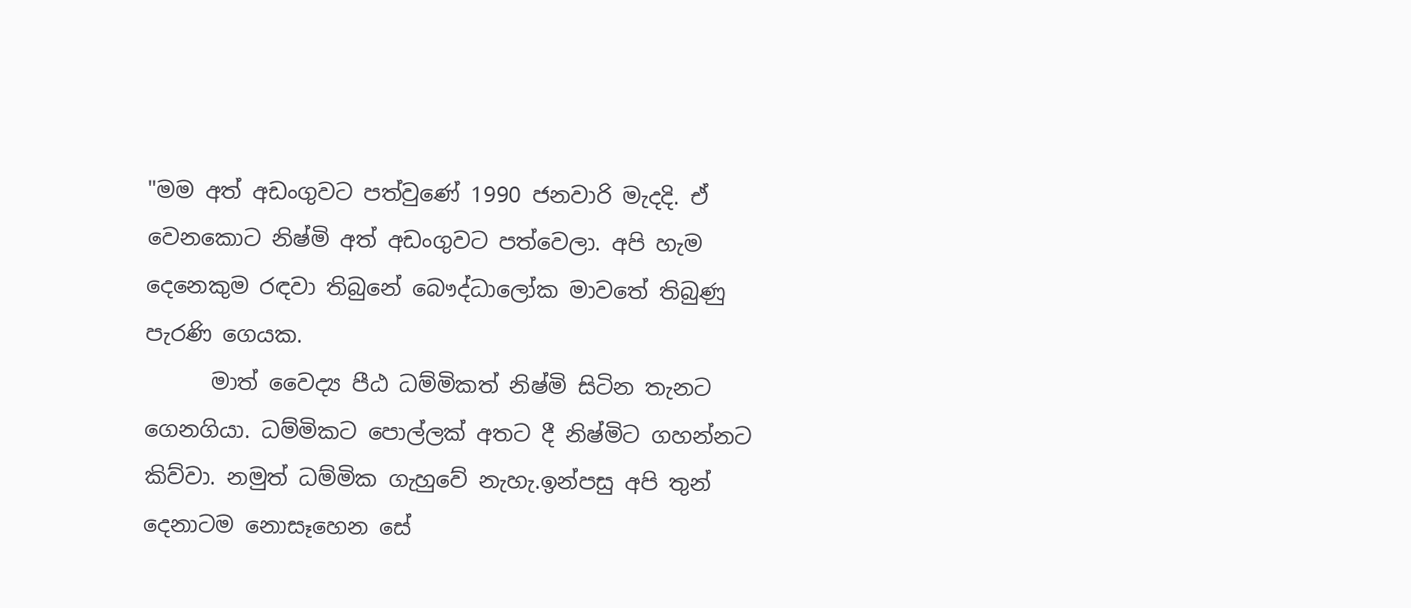"මම අත් අඩංගුවට පත්වුණේ 1990 ජනවාරි මැදදි. ඒ වෙනකොට නිෂ්මි අත් අඩංගුවට පත්වෙලා. අපි හැම දෙනෙකුම රඳවා තිබුනේ බෞද්ධාලෝක මාවතේ තිබුණු පැරණි ගෙයක.
      මාත් වෛද්‍ය පීඨ ධම්මිකත් නිෂ්මි සිටින තැනට ගෙනගියා. ධම්මිකට පොල්ලක් අතට දී නිෂ්මිට ගහන්නට කිව්වා. නමුත් ධම්මික ගැහුවේ නැහැ.ඉන්පසු අපි තුන් දෙනාටම නොසෑහෙන සේ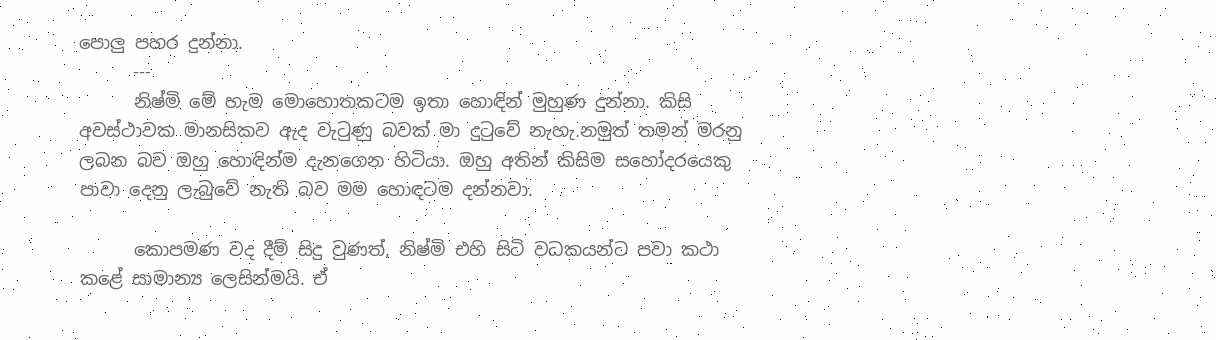පොලු පහර දුන්නා.
      ---
      නිෂ්මි මේ හැම මොහොතකටම ඉතා හොඳින් මුහුණ දුන්නා. කිසි අවස්ථාවක මානසිකව ඇද වැටුණු බවක් මා දුටුවේ නැහැ.නමුත් තමන් මරනු ලබන බව ඔහු හොඳින්ම දැනගෙන හිටියා. ඔහු අතින් කිසිම සහෝදරයෙකු පාවා දෙනු ලැබුවේ නැති බව මම හොඳටම දන්නවා.

      කොපමණ වද දීම් සිදු වුණත්, නිෂ්මි එහි සිටි වධකයන්ට පවා කථා කළේ සාමාන්‍ය ලෙසින්මයි. ඒ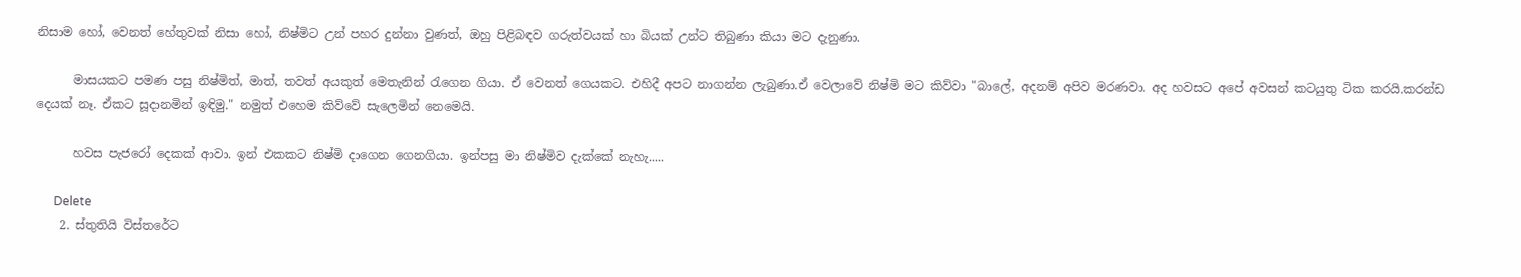නිසාම හෝ, වෙනත් හේතුවක් නිසා හෝ, නිෂ්මිට උන් පහර දුන්නා වුණත්, ඔහු පිළිබඳව ගරුත්වයක් හා බියක් උන්ට තිබුණා කියා මට දැනුණා.

      මාසයකට පමණ පසු නිෂ්මිත්, මාත්, තවත් අයකුත් මෙතැනින් රැගෙන ගියා. ඒ වෙනත් ගෙයකට. එහිදී අපට නාගන්න ලැබුණා.ඒ වෙලාවේ නිෂ්මි මට කිව්වා "බාලේ, අදනම් අපිව මරණවා. අද හවසට අපේ අවසන් කටයුතු ටික කරයි.කරන්ඩ දෙයක් නෑ. ඒකට සූදානමින් ඉඳිමු." නමුත් එහෙම කිව්වේ සැලෙමින් නෙමෙයි.

      හවස පැජරෝ දෙකක් ආවා. ඉන් එකකට නිෂ්මි දාගෙන ගෙනගියා. ඉන්පසු මා නිෂ්මිව දැක්කේ නැහැ.....

      Delete
    2. ස්තුතියි විස්තරේට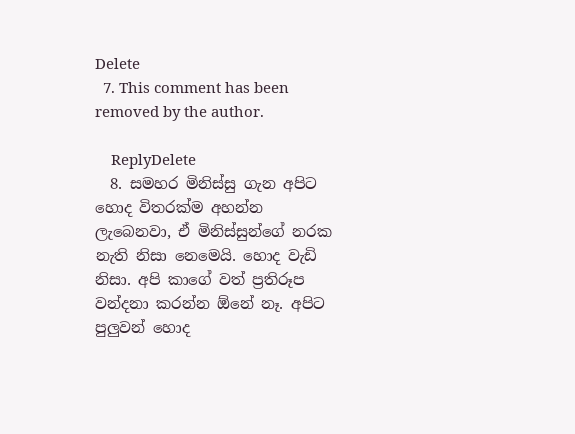Delete
  7. This comment has been removed by the author.

    ReplyDelete
  8. සමහර මිනිස්සු ගැන අපිට හොද විතරක්ම අහන්න ලැබෙනවා, ඒ මිනිස්සුන්ගේ නරක නැති නිසා නෙමෙයි. හොද වැඩි නිසා. අපි කාගේ වත් ප්‍රතිරූප වන්දනා කරන්න ඕනේ නෑ. අපිට පුලුවන් හොද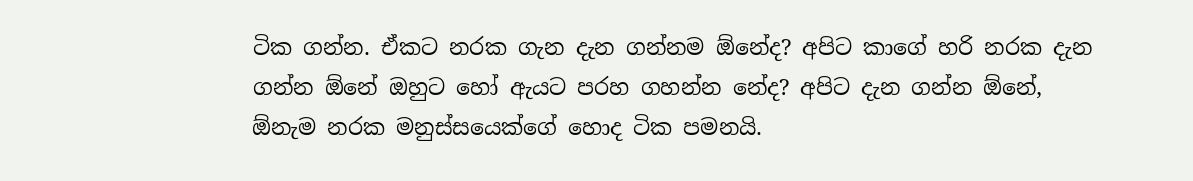ටික ගන්න. ඒකට නරක ගැන දැන ගන්නම ඕනේද? අපිට කාගේ හරි නරක දැන ගන්න ඕනේ ඔහුට හෝ ඇයට පරහ ගහන්න නේද? අපිට දැන ගන්න ඕනේ, ඕනැම නරක මනුස්සයෙක්ගේ හොද ටික පමනයි.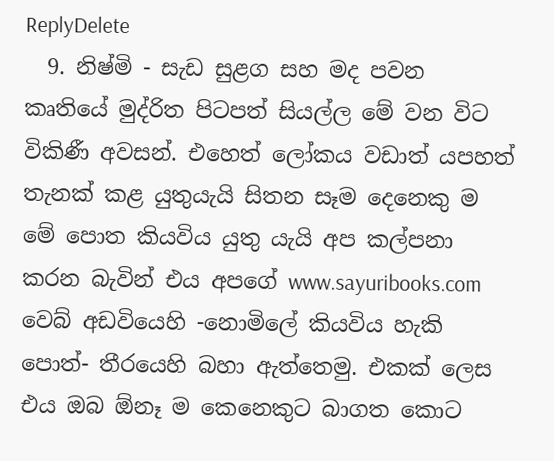ReplyDelete
  9. නිෂ්මි - සැඩ සුළග සහ මද පවන කෘතියේ මුද්රිත පිටපත් සියල්ල මේ වන විට විකිණී අවසන්. එහෙත් ලෝකය වඩාත් යපහත් තැනක් කළ යුතුයැයි සිතන සෑම දෙනෙකු ම මේ පොත කියවිය යුතු යැයි අප කල්පනා කරන බැවින් එය අපගේ www.sayuribooks.com වෙබ් අඩවියෙහි -නොමිලේ කියවිය හැකි පොත්- තීරයෙහි බහා ඇත්තෙමු. එකක් ලෙස එය ඔබ ඕනෑ ම කෙනෙකුට බාගත කොට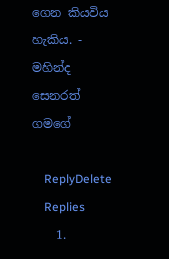ගෙන කියවිය හැකිය. - මහින්ද සෙනරත් ගමගේ

    ReplyDelete
    Replies
    1.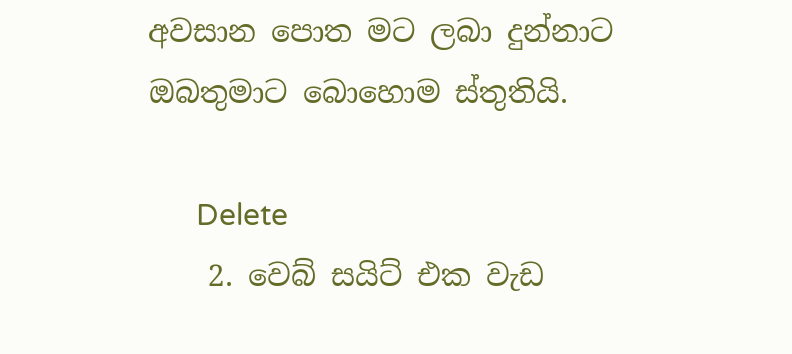අවසාන පොත මට ලබා දුන්නාට ඔබතුමාට බොහොම ස්තුතියි.

      Delete
    2. වෙබ් සයිට් එක වැඩ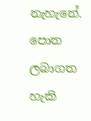නැහැනේ. පොත ලබාගත හැකි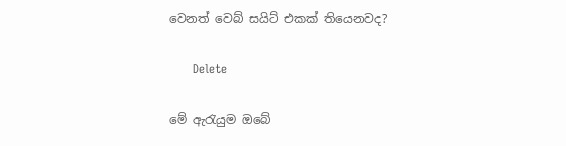වෙනත් වෙබ් සයිට් එකක් තියෙනවද?

      Delete

මේ ඇරැයුම ඔබේ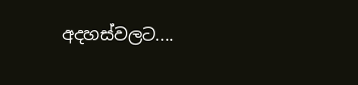අදහස්වලට....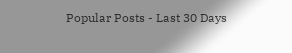Popular Posts - Last 30 Days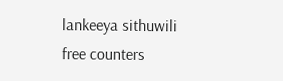lankeeya sithuwili
free counters